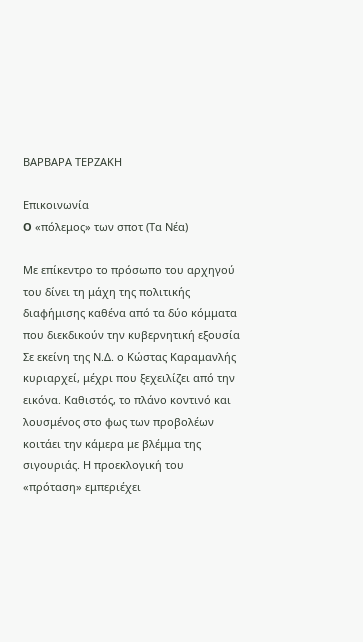ΒΑΡΒΑΡΑ ΤΕΡΖΑΚΗ

Επικοινωνία
O «πόλεμος» των σποτ (Τα Νέα)

Με επίκεντρο το πρόσωπο του αρχηγού του δίνει τη μάχη της πολιτικής διαφήμισης καθένα από τα δύο κόμματα που διεκδικούν την κυβερνητική εξουσία
Σε εκείνη της Ν.Δ. ο Κώστας Καραμανλής κυριαρχεί, μέχρι που ξεχειλίζει από την εικόνα. Καθιστός, το πλάνο κοντινό και λουσμένος στο φως των προβολέων κοιτάει την κάμερα με βλέμμα της σιγουριάς. Η προεκλογική του «πρόταση» εμπεριέχει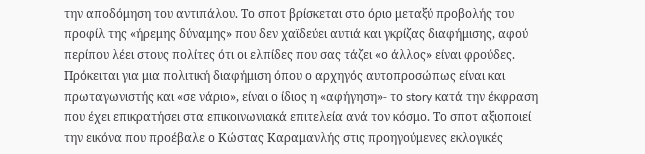την αποδόμηση του αντιπάλου. Το σποτ βρίσκεται στο όριο μεταξύ προβολής του προφίλ της «ήρεμης δύναμης» που δεν χαϊδεύει αυτιά και γκρίζας διαφήμισης, αφού περίπου λέει στους πολίτες ότι οι ελπίδες που σας τάζει «ο άλλος» είναι φρούδες. Πρόκειται για μια πολιτική διαφήμιση όπου ο αρχηγός αυτοπροσώπως είναι και πρωταγωνιστής και «σε νάριο», είναι ο ίδιος η «αφήγηση»- το story κατά την έκφραση που έχει επικρατήσει στα επικοινωνιακά επιτελεία ανά τον κόσμο. Το σποτ αξιοποιεί την εικόνα που προέβαλε ο Κώστας Καραμανλής στις προηγούμενες εκλογικές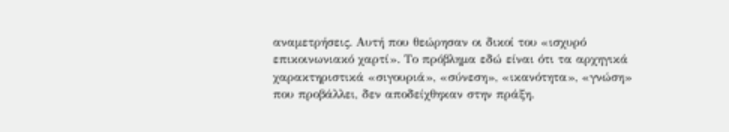αναμετρήσεις. Αυτή που θεώρησαν οι δικοί του «ισχυρό επικοινωνιακό χαρτί». Το πρόβλημα εδώ είναι ότι τα αρχηγικά χαρακτηριστικά «σιγουριά», «σύνεση», «ικανότητα», «γνώση» που προβάλλει, δεν αποδείχθηκαν στην πράξη.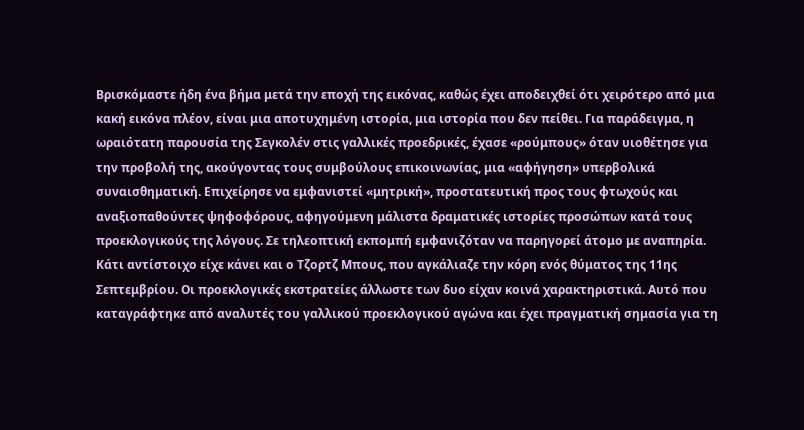Βρισκόμαστε ήδη ένα βήμα μετά την εποχή της εικόνας, καθώς έχει αποδειχθεί ότι χειρότερο από μια κακή εικόνα πλέον, είναι μια αποτυχημένη ιστορία, μια ιστορία που δεν πείθει. Για παράδειγμα, η ωραιότατη παρουσία της Σεγκολέν στις γαλλικές προεδρικές, έχασε «ρούμπους» όταν υιοθέτησε για την προβολή της, ακούγοντας τους συμβούλους επικοινωνίας, μια «αφήγηση» υπερβολικά συναισθηματική. Επιχείρησε να εμφανιστεί «μητρική», προστατευτική προς τους φτωχούς και αναξιοπαθούντες ψηφοφόρους, αφηγούμενη μάλιστα δραματικές ιστορίες προσώπων κατά τους προεκλογικούς της λόγους. Σε τηλεοπτική εκπομπή εμφανιζόταν να παρηγορεί άτομο με αναπηρία. Κάτι αντίστοιχο είχε κάνει και ο Τζορτζ Μπους, που αγκάλιαζε την κόρη ενός θύματος της 11ης Σεπτεμβρίου. Οι προεκλογικές εκστρατείες άλλωστε των δυο είχαν κοινά χαρακτηριστικά. Αυτό που καταγράφτηκε από αναλυτές του γαλλικού προεκλογικού αγώνα και έχει πραγματική σημασία για τη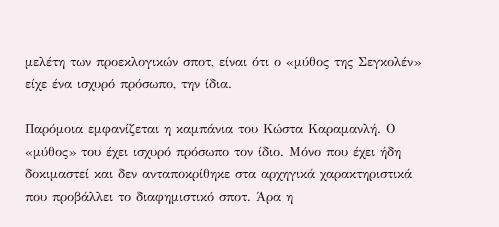μελέτη των προεκλογικών σποτ, είναι ότι ο «μύθος της Σεγκολέν» είχε ένα ισχυρό πρόσωπο, την ίδια.

Παρόμοια εμφανίζεται η καμπάνια του Κώστα Καραμανλή. Ο «μύθος» του έχει ισχυρό πρόσωπο τον ίδιο. Μόνο που έχει ήδη δοκιμαστεί και δεν ανταποκρίθηκε στα αρχηγικά χαρακτηριστικά που προβάλλει το διαφημιστικό σποτ. Άρα η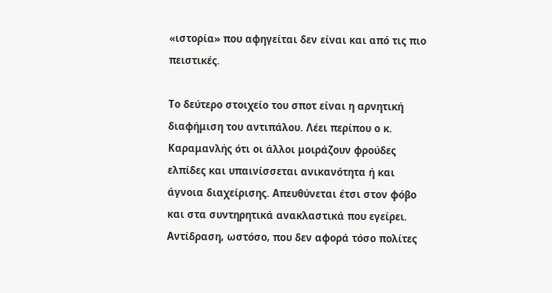«ιστορία» που αφηγείται δεν είναι και από τις πιο πειστικές.

Το δεύτερο στοιχείο του σποτ είναι η αρνητική διαφήμιση του αντιπάλου. Λέει περίπου ο κ. Καραμανλής ότι οι άλλοι μοιράζουν φρούδες ελπίδες και υπαινίσσεται ανικανότητα ή και άγνοια διαχείρισης. Απευθύνεται έτσι στον φόβο και στα συντηρητικά ανακλαστικά που εγείρει. Αντίδραση, ωστόσο, που δεν αφορά τόσο πολίτες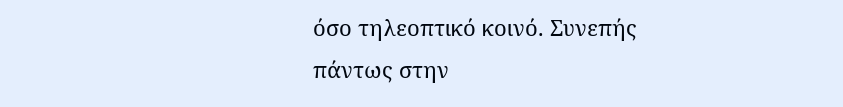όσο τηλεοπτικό κοινό. Συνεπής πάντως στην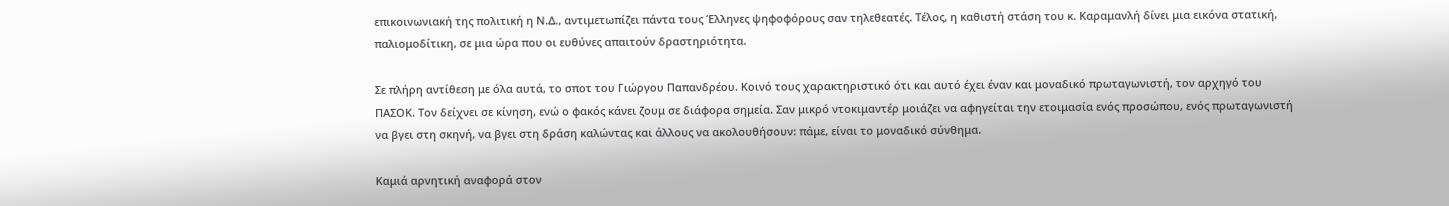επικοινωνιακή της πολιτική η Ν.Δ., αντιμετωπίζει πάντα τους Έλληνες ψηφοφόρους σαν τηλεθεατές. Τέλος, η καθιστή στάση του κ. Καραμανλή δίνει μια εικόνα στατική, παλιομοδίτικη, σε μια ώρα που οι ευθύνες απαιτούν δραστηριότητα.

Σε πλήρη αντίθεση με όλα αυτά, το σποτ του Γιώργου Παπανδρέου. Κοινό τους χαρακτηριστικό ότι και αυτό έχει έναν και μοναδικό πρωταγωνιστή, τον αρχηγό του ΠΑΣΟΚ. Τον δείχνει σε κίνηση, ενώ ο φακός κάνει ζουμ σε διάφορα σημεία. Σαν μικρό ντοκιμαντέρ μοιάζει να αφηγείται την ετοιμασία ενός προσώπου, ενός πρωταγωνιστή να βγει στη σκηνή, να βγει στη δράση καλώντας και άλλους να ακολουθήσουν: πάμε, είναι το μοναδικό σύνθημα.

Καμιά αρνητική αναφορά στον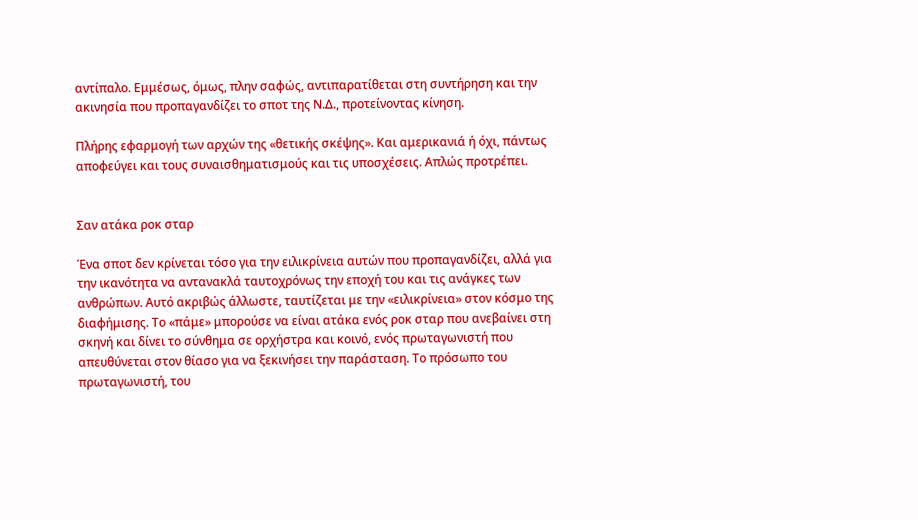αντίπαλο. Εμμέσως, όμως, πλην σαφώς, αντιπαρατίθεται στη συντήρηση και την ακινησία που προπαγανδίζει το σποτ της Ν.Δ., προτείνοντας κίνηση.

Πλήρης εφαρμογή των αρχών της «θετικής σκέψης». Και αμερικανιά ή όχι, πάντως αποφεύγει και τους συναισθηματισμούς και τις υποσχέσεις. Απλώς προτρέπει.


Σαν ατάκα ροκ σταρ

Ένα σποτ δεν κρίνεται τόσο για την ειλικρίνεια αυτών που προπαγανδίζει, αλλά για την ικανότητα να αντανακλά ταυτοχρόνως την εποχή του και τις ανάγκες των ανθρώπων. Αυτό ακριβώς άλλωστε, ταυτίζεται με την «ειλικρίνεια» στον κόσμο της διαφήμισης. Το «πάμε» μπορούσε να είναι ατάκα ενός ροκ σταρ που ανεβαίνει στη σκηνή και δίνει το σύνθημα σε ορχήστρα και κοινό, ενός πρωταγωνιστή που απευθύνεται στον θίασο για να ξεκινήσει την παράσταση. Το πρόσωπο του πρωταγωνιστή, του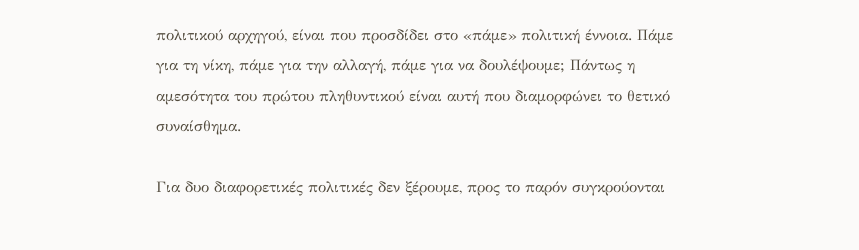πολιτικού αρχηγού, είναι που προσδίδει στο «πάμε» πολιτική έννοια. Πάμε για τη νίκη, πάμε για την αλλαγή, πάμε για να δουλέψουμε; Πάντως η αμεσότητα του πρώτου πληθυντικού είναι αυτή που διαμορφώνει το θετικό συναίσθημα.

Για δυο διαφορετικές πολιτικές δεν ξέρουμε, προς το παρόν συγκρούονται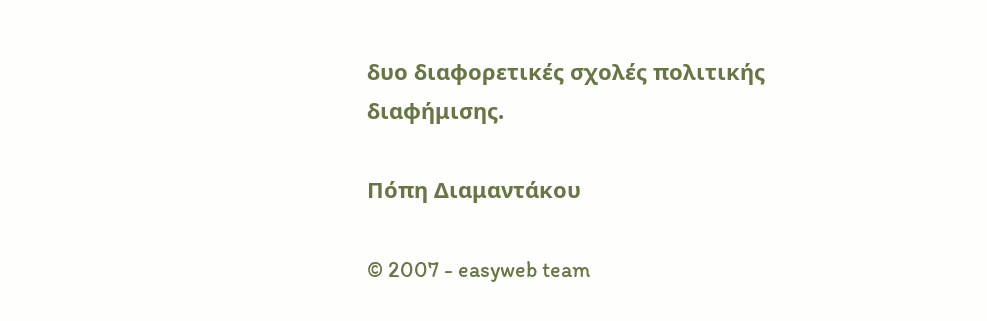δυο διαφορετικές σχολές πολιτικής διαφήμισης.

Πόπη Διαμαντάκου

© 2007 - easyweb team